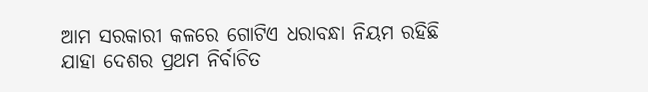ଆମ ସରକାରୀ କଳରେ ଗୋଟିଏ ଧରାବନ୍ଧା ନିୟମ ରହିଛି ଯାହା ଦେଶର ପ୍ରଥମ ନିର୍ବାଚିତ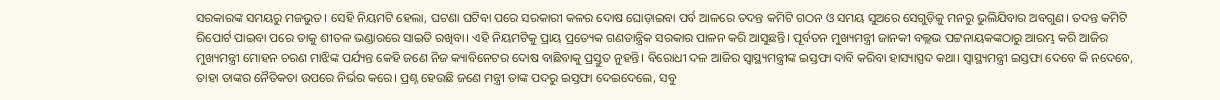ସରକାରଙ୍କ ସମୟରୁ ମଜଭୁତ। ସେହି ନିୟମଟି ହେଲା, ଘଟଣା ଘଟିବା ପରେ ସରକାରୀ କଳର ଦୋଷ ଘୋଡ଼ାଇବା ପର୍ବ ଆଳରେ ତଦନ୍ତ କମିଟି ଗଠନ ଓ ସମୟ ସୁଅରେ ସେଗୁଡ଼ିକୁ ମନରୁ ଭୁଲିଯିବାର ଅବଗୁଣ। ତଦନ୍ତ କମିଟି ରିପୋର୍ଟ ପାଇବା ପରେ ତାକୁ ଶୀତଳ ଭଣ୍ଡାରରେ ସାଇତି ରଖିବା। ଏହି ନିୟମଟିକୁ ପ୍ରାୟ ପ୍ରତ୍ୟେକ ଗଣତାନ୍ତ୍ରିକ ସରକାର ପାଳନ କରି ଆସୁଛନ୍ତି। ପୂର୍ବତନ ମୁଖ୍ୟମନ୍ତ୍ରୀ ଜାନକୀ ବଲ୍ଲଭ ପଟ୍ଟନାୟକଙ୍କଠାରୁ ଆରମ୍ଭ କରି ଆଜିର ମୁଖ୍ୟମନ୍ତ୍ରୀ ମୋହନ ଚରଣ ମାଝିଙ୍କ ପର୍ଯ୍ୟନ୍ତ କେହି ଜଣେ ନିଜ କ୍ୟାବିନେଟର ଦୋଷ ବାଛିବାକୁ ପ୍ରସ୍ତୁତ ନୁହନ୍ତି। ବିରୋଧୀ ଦଳ ଆଜିର ସ୍ୱାସ୍ଥ୍ୟମନ୍ତ୍ରୀଙ୍କ ଇସ୍ତଫା ଦାବି କରିବା ହାସ୍ୟାସ୍ପଦ କଥା। ସ୍ୱାସ୍ଥ୍ୟମନ୍ତ୍ରୀ ଇସ୍ତଫା ଦେବେ କି ନଦେବେ, ତାହା ତାଙ୍କର ନୈତିକତା ଉପରେ ନିର୍ଭର କରେ। ପ୍ରଶ୍ନ ହେଉଛି ଜଣେ ମନ୍ତ୍ରୀ ତାଙ୍କ ପଦରୁ ଇସ୍ତଫା ଦେଇଦେଲେ, ସବୁ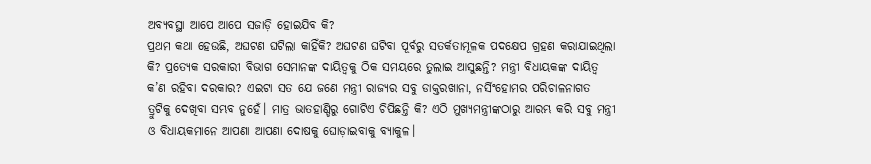ଅବ୍ୟବସ୍ଥା ଆପେ ଆପେ ସଜାଡ଼ି ହୋଇଯିବ କି?
ପ୍ରଥମ କଥା ହେଉଛି, ଅଘଟଣ ଘଟିଲା କାହିଁକି? ଅଘଟଣ ଘଟିବା ପୂର୍ବରୁ ସତର୍କତାମୂଳକ ପଦକ୍ଷେପ ଗ୍ରହଣ କରାଯାଇଥିଲା କି? ପ୍ରତ୍ୟେକ ସରକାରୀ ବିଭାଗ ସେମାନଙ୍କ ଦାୟିତ୍ୱକୁ ଠିକ ସମୟରେ ତୁଲାଇ ଆସୁଛନ୍ତି? ମନ୍ତ୍ରୀ ବିଧାୟକଙ୍କ ଦାୟିତ୍ୱ କ’ଣ ରହିବା ଦରକାର? ଏଇଟା ସତ ଯେ ଜଣେ ମନ୍ତ୍ରୀ ରାଜ୍ୟର ସବୁ ଡାକ୍ତରଖାନା, ନର୍ସିଂହୋମର ପରିଚାଳନାଗତ ତ୍ରୁଟିକୁ ଦେଖିବା ସମ୍ଭବ ନୁହେଁ। ମାତ୍ର ଭାତହାଣ୍ଡିରୁ ଗୋଟିଏ ଚିପିଛନ୍ତି କି? ଏଠି ମୁଖ୍ୟମନ୍ତ୍ରୀଙ୍କଠାରୁ ଆରମ୍ଭ କରି ସବୁ ମନ୍ତ୍ରୀ ଓ ବିଧାୟକମାନେ ଆପଣା ଆପଣା ଦୋଷକୁ ଘୋଡ଼ାଇବାକୁ ବ୍ୟାକୁଳ।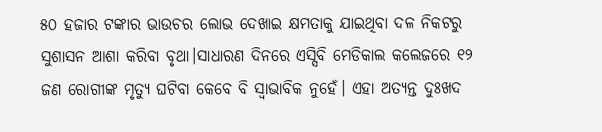୫୦ ହଜାର ଟଙ୍କାର ଭାଉଚର ଲୋଭ ଦେଖାଇ କ୍ଷମତାକୁ ଯାଇଥିବା ଦଳ ନିକଟରୁ ସୁଶାସନ ଆଶା କରିବା ବୃଥା।ସାଧାରଣ ଦିନରେ ଏସ୍ସିବି ମେଡିକାଲ କଲେଜରେ ୧୨ ଜଣ ରୋଗୀଙ୍କ ମୃତ୍ୟୁ ଘଟିବା କେବେ ବି ସ୍ୱାଭାବିକ ନୁହେଁ। ଏହା ଅତ୍ୟନ୍ତ ଦୁଃଖଦ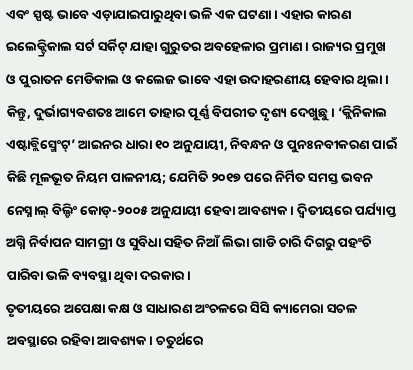ଏବଂ ସ୍ପଷ୍ଟ ଭାବେ ଏଡ଼ାଯାଇପାରୁଥିବା ଭଳି ଏକ ଘଟଣା। ଏହାର କାରଣ ଇଲେକ୍ଟ୍ରିକାଲ ସର୍ଟ ସର୍କିଟ୍ ଯାହା ଗୁରୁତର ଅବହେଳାର ପ୍ରମାଣ। ରାଜ୍ୟର ପ୍ରମୁଖ ଓ ପୁରାତନ ମେଡିକାଲ ଓ କଲେଜ ଭାବେ ଏହା ଉଦାହରଣୀୟ ହେବାର ଥିଲା। କିନ୍ତୁ, ଦୁର୍ଭାଗ୍ୟବଶତଃ ଆମେ ତାହାର ପୂର୍ଣ୍ଣ ବିପରୀତ ଦୃଶ୍ୟ ଦେଖୁଛୁ। ‘କ୍ଲିନିକାଲ ଏଷ୍ଟାବ୍ଲିସ୍ମେଂଟ୍’ ଆଇନର ଧାରା ୧୦ ଅନୁଯାୟୀ, ନିବନ୍ଧନ ଓ ପୁନଃନବୀକରଣ ପାଇଁ କିଛି ମୂଳଭୂତ ନିୟମ ପାଳନୀୟ; ଯେମିତି ୨୦୧୭ ପରେ ନିର୍ମିତ ସମସ୍ତ ଭବନ ନେସ୍ନାଲ୍ ବିଲ୍ଡିଂ କୋଡ୍-୨୦୦୫ ଅନୁଯାୟୀ ହେବା ଆବଶ୍ୟକ। ଦ୍ୱିତୀୟରେ ପର୍ଯ୍ୟାପ୍ତ ଅଗ୍ନି ନିର୍ବାପନ ସାମଗ୍ରୀ ଓ ସୁବିଧା ସହିତ ନିଆଁ ଲିଭା ଗାଡି ଚାରି ଦିଗରୁ ପହଂଚି ପାରିବା ଭଳି ବ୍ୟବସ୍ଥା ଥିବା ଦରକାର।
ତୃତୀୟରେ ଅପେକ୍ଷା କକ୍ଷ ଓ ସାଧାରଣ ଅଂଚଳରେ ସିସି କ୍ୟାମେରା ସଚଳ ଅବସ୍ଥାରେ ରହିବା ଆବଶ୍ୟକ। ଚତୁର୍ଥରେ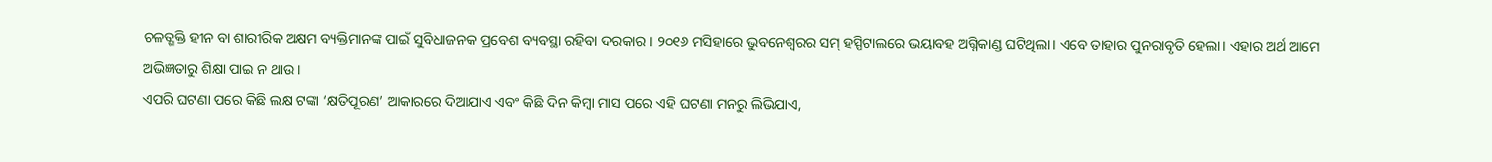ଚଳତ୍ଶକ୍ତି ହୀନ ବା ଶାରୀରିକ ଅକ୍ଷମ ବ୍ୟକ୍ତିମାନଙ୍କ ପାଇଁ ସୁବିଧାଜନକ ପ୍ରବେଶ ବ୍ୟବସ୍ଥା ରହିବା ଦରକାର। ୨୦୧୬ ମସିହାରେ ଭୁବନେଶ୍ୱରର ସମ୍ ହସ୍ପିଟାଲରେ ଭୟାବହ ଅଗ୍ନିକାଣ୍ଡ ଘଟିଥିଲା। ଏବେ ତାହାର ପୁନରାବୃତି ହେଲା। ଏହାର ଅର୍ଥ ଆମେ ଅଭିଜ୍ଞତାରୁ ଶିକ୍ଷା ପାଇ ନ ଥାଉ।
ଏପରି ଘଟଣା ପରେ କିଛି ଲକ୍ଷ ଟଙ୍କା ‘କ୍ଷତିପୂରଣ’ ଆକାରରେ ଦିଆଯାଏ ଏବଂ କିଛି ଦିନ କିମ୍ବା ମାସ ପରେ ଏହି ଘଟଣା ମନରୁ ଲିଭିଯାଏ,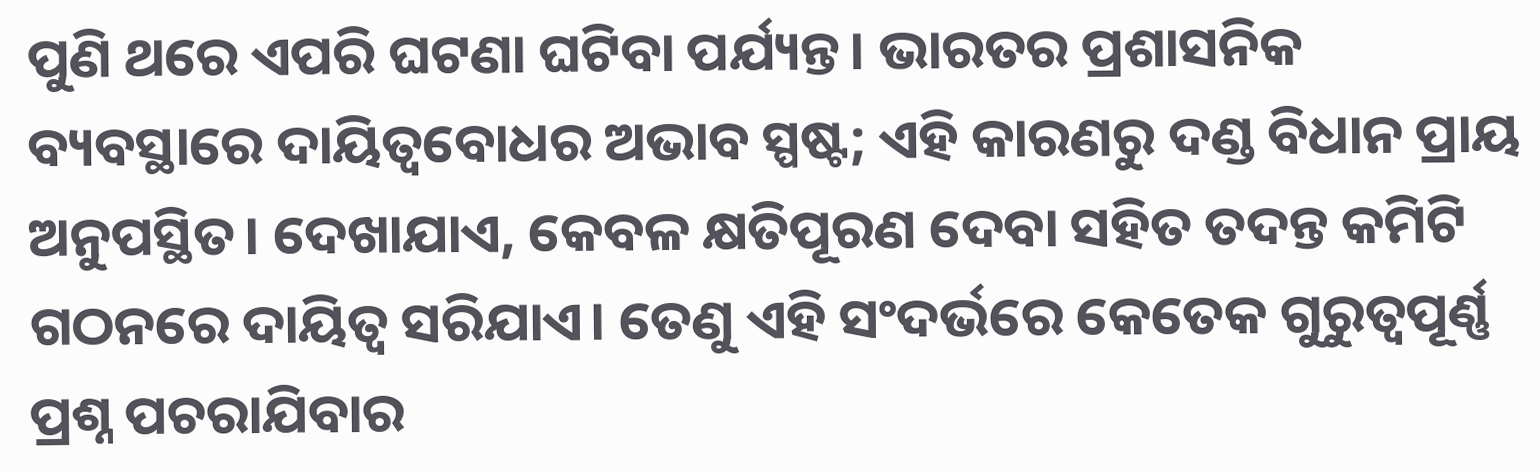ପୁଣି ଥରେ ଏପରି ଘଟଣା ଘଟିବା ପର୍ଯ୍ୟନ୍ତ। ଭାରତର ପ୍ରଶାସନିକ ବ୍ୟବସ୍ଥାରେ ଦାୟିତ୍ୱବୋଧର ଅଭାବ ସ୍ପଷ୍ଟ; ଏହି କାରଣରୁ ଦଣ୍ଡ ବିଧାନ ପ୍ରାୟ ଅନୁପସ୍ଥିତ। ଦେଖାଯାଏ, କେବଳ କ୍ଷତିପୂରଣ ଦେବା ସହିତ ତଦନ୍ତ କମିଟି ଗଠନରେ ଦାୟିତ୍ୱ ସରିଯାଏ। ତେଣୁ ଏହି ସଂଦର୍ଭରେ କେତେକ ଗୁରୁତ୍ୱପୂର୍ଣ୍ଣ ପ୍ରଶ୍ନ ପଚରାଯିବାର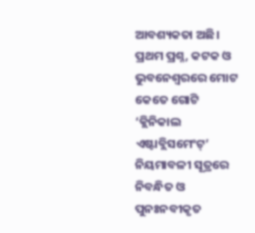ଆବଶ୍ୟକତା ଅଛି।
ପ୍ରଥମ ପ୍ରଶ୍ନ, କଟକ ଓ ଭୁବନେଶ୍ୱରରେ ମୋଟ କେତେ ଗୋଟି ‘କ୍ଲିନିକାଲ ଏଷ୍ଟାବ୍ଲିସମେଂଟ୍’ ନିୟମାବଳୀ ସୂତ୍ରରେ ନିବନ୍ଧିତ ଓ ପୁନଃନବୀକୃତ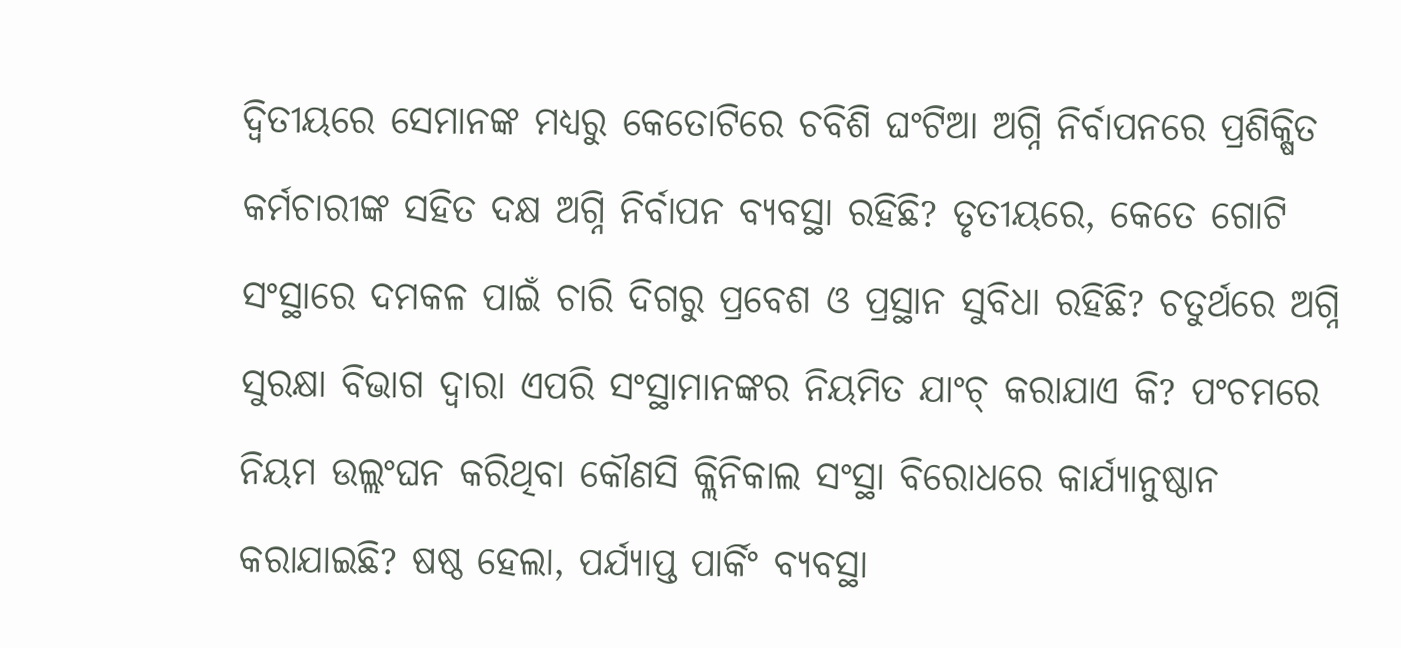ଦ୍ୱିତୀୟରେ ସେମାନଙ୍କ ମଧ୍ୟରୁ କେତୋଟିରେ ଚବିଶି ଘଂଟିଆ ଅଗ୍ନି ନିର୍ବାପନରେ ପ୍ରଶିକ୍ଷିତ କର୍ମଚାରୀଙ୍କ ସହିତ ଦକ୍ଷ ଅଗ୍ନି ନିର୍ବାପନ ବ୍ୟବସ୍ଥା ରହିଛି? ତୃତୀୟରେ, କେତେ ଗୋଟି ସଂସ୍ଥାରେ ଦମକଳ ପାଇଁ ଚାରି ଦିଗରୁ ପ୍ରବେଶ ଓ ପ୍ରସ୍ଥାନ ସୁବିଧା ରହିଛି? ଚତୁର୍ଥରେ ଅଗ୍ନି ସୁରକ୍ଷା ବିଭାଗ ଦ୍ୱାରା ଏପରି ସଂସ୍ଥାମାନଙ୍କର ନିୟମିତ ଯାଂଚ୍ କରାଯାଏ କି? ପଂଚମରେ ନିୟମ ଉଲ୍ଲଂଘନ କରିଥିବା କୌଣସି କ୍ଲିନିକାଲ ସଂସ୍ଥା ବିରୋଧରେ କାର୍ଯ୍ୟାନୁଷ୍ଠାନ କରାଯାଇଛି? ଷଷ୍ଠ ହେଲା, ପର୍ଯ୍ୟାପ୍ତ ପାର୍କିଂ ବ୍ୟବସ୍ଥା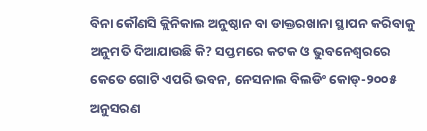ବିନା କୌଣସି କ୍ଲିନିକାଲ ଅନୁଷ୍ଠାନ ବା ଡାକ୍ତରଖାନା ସ୍ଥାପନ କରିବାକୁ ଅନୁମତି ଦିଆଯାଉଛି କି? ସପ୍ତମରେ କଟକ ଓ ଭୁବନେଶ୍ୱରରେ କେତେ ଗୋଟି ଏପରି ଭବନ, ନେସନାଲ ବିଲଡିଂ କୋଡ୍-୨୦୦୫ ଅନୁସରଣ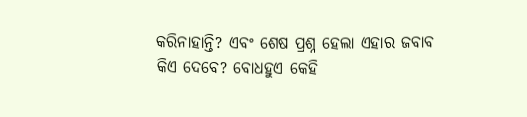କରିନାହାନ୍ତି? ଏବଂ ଶେଷ ପ୍ରଶ୍ନ ହେଲା ଏହାର ଜବାବ କିଏ ଦେବେ? ବୋଧହୁଏ କେହି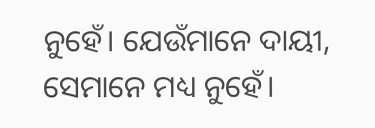ନୁହେଁ। ଯେଉଁମାନେ ଦାୟୀ, ସେମାନେ ମଧ୍ୟ ନୁହେଁ।